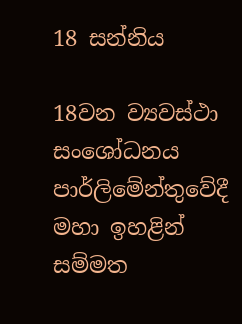18 සන්නිය

18වන ව්‍යවස්ථා සංශෝධනය පාර්ලිමේන්තුවේදී මහා ඉහළින් සම්මත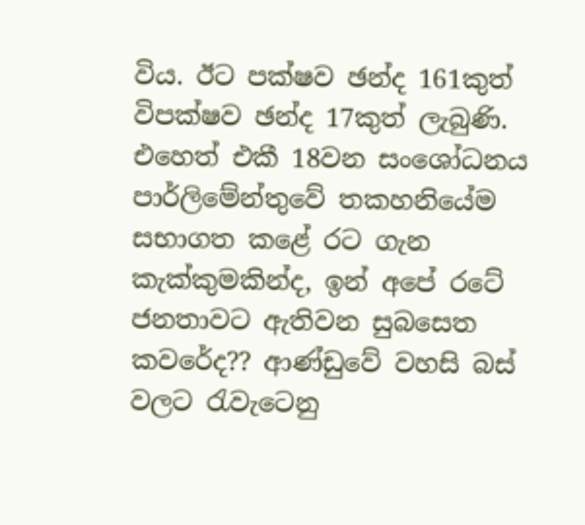විය. ඊට පක්ෂව ඡන්ද 161කුත් විපක්ෂව ඡන්ද 17කුත් ලැබුණි. එහෙත් එකී 18වන සංශෝධනය පාර්ලිමේන්තුවේ තකහනියේම සභාගත කළේ රට ගැන කැක්කුමකින්ද, ඉන් අපේ රටේ ජනතාවට ඇතිවන සුබසෙත කවරේද?? ආණ්ඩුවේ වහසි බස් වලට රැවැටෙනු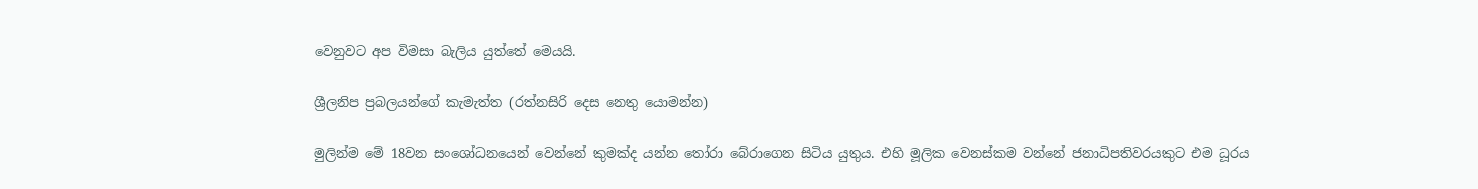වෙනුවට අප විමසා බැලිය යුත්තේ මෙයයි.

ශ්‍රීලනිප ප්‍රබලයන්ගේ කැමැත්ත (රත්නසිරි දෙස නෙතු යොමන්න)

මුලින්ම මේ 18වන සංශෝධනයෙන් වෙන්නේ කුමක්ද යන්න තෝරා බේරාගෙන සිටිය යුතුය. එහි මූලික වෙනස්කම වන්නේ ජනාධිපතිවරයකුට එම ධූරය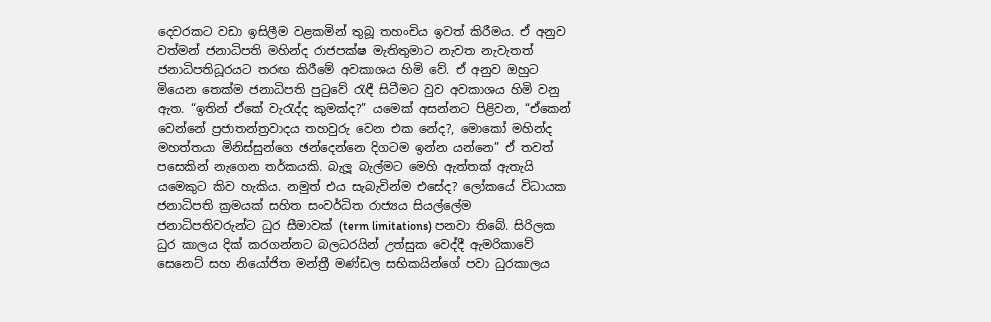දෙවරකට වඩා ඉසිලීම වළකමින් තුබූ තහංචිය ඉවත් කිරීමය. ඒ අනුව වත්මන් ජනාධිපති මහින්ද රාජපක්ෂ මැතිතුමාට නැවත නැවැතත් ජනාධිපතිධූරයට තරඟ කිරීමේ අවකාශය හිමි වේ. ඒ අනුව ඔහුට මියෙන තෙක්ම ජනාධිපති පුටුවේ රැඳී සිටීමට වුව අවකාශය හිමි වනු ඇත. “ඉතින් ඒකේ වැරැද්ද කුමක්ද?” යමෙක් අසන්නට පිළිවන, “ඒකෙන් වෙන්නේ ප්‍රජාතන්ත්‍රවාදය තහවුරු වෙන එක නේද?, මොකෝ මහින්ද මහත්තයා මිනිස්සුන්ගෙ ඡන්දෙන්නෙ දිගටම ඉන්න යන්නෙ” ඒ තවත් පසෙකින් නැගෙන තර්කයකි. බැලූ බැල්මට මෙහි ඇත්තක් ඇතැයි යමෙකුට කිව හැකිය. නමුත් එය සැබැවින්ම එසේද? ලෝකයේ විධායක ජනාධිපති ක්‍රමයක් සහිත සංවර්ධිත රාජ්‍යය සියල්ලේම ජනාධිපතිවරුන්ට ධුර සීමාවක් (term limitations) පනවා තිබේ. සිරිලක ධුර කාලය දික් කරගන්නට බලධරයින් උත්සුක වෙද්දී ඇමරිකාවේ සෙනෙට් සහ නියෝජිත මන්ත්‍රී මණ්ඩල සභිකයින්ගේ පවා ධුරකාලය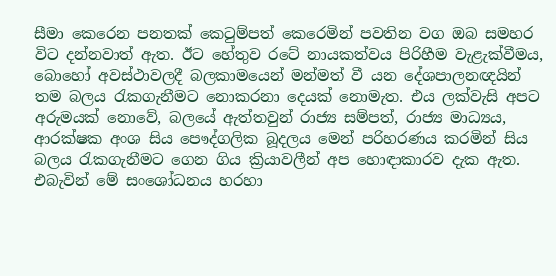සීමා කෙරෙන පනතක් කෙටුම්පත් කෙරෙමින් පවතින වග ඔබ සමහර විට දන්නවාත් ඇත. ඊට හේතුව රටේ නායකත්වය පිරිහීම වැළැක්වීමය, බොහෝ අවස්ථාවලදී බලකාමයෙන් මන්මත් වී යන දේශපාලනඥයින් තම බලය රැකගැනීමට නොකරනා දෙයක් නොමැත. එය ලක්වැසි අපට අරුමයක් නොවේ, බලයේ ඇත්තවුන් රාජ්‍ය සම්පත්, රාජ්‍ය මාධ්‍යය, ආරක්ෂක අංශ සිය පෞද්ගලික බූදලය මෙන් පරිහරණය කරමින් සිය බලය රැකගැනීමට ගෙන ගිය ක්‍රියාවලීන් අප හොඳාකාරව දැක ඇත. එබැවින් මේ සංශෝධනය හරහා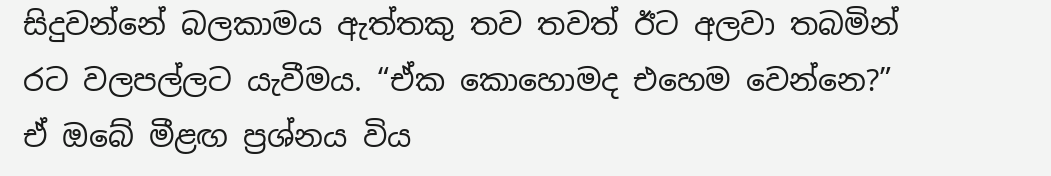සිදුවන්නේ බලකාමය ඇත්තකු තව තවත් ඊට අලවා තබමින් රට වලපල්ලට යැවීමය. “ඒක කොහොමද එහෙම වෙන්නෙ?” ඒ ඔබේ මීළඟ ප්‍රශ්නය විය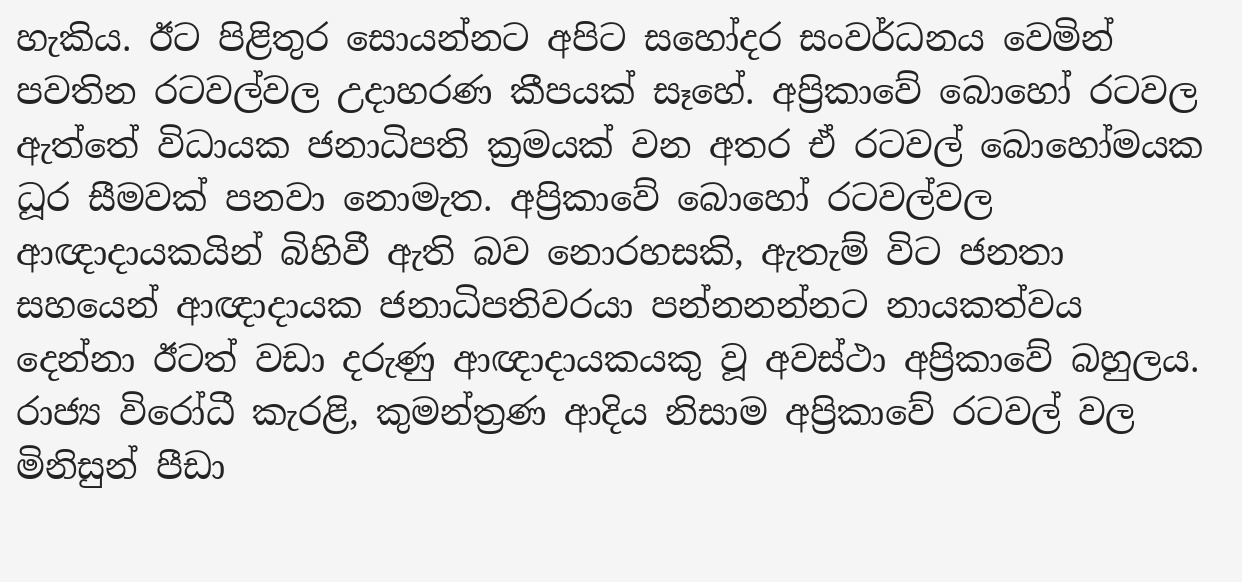හැකිය. ඊට පිළිතුර සොයන්නට අපිට සහෝදර සංවර්ධනය වෙමින් පවතින රටවල්වල උදාහරණ කීපයක් සෑහේ. අප්‍රිකාවේ බොහෝ රටවල ඇත්තේ විධායක ජනාධිපති ක්‍රමයක් වන අතර ඒ රටවල් බොහෝමයක ධූර සීමවක් පනවා නොමැත. අප්‍රිකාවේ බොහෝ රටවල්වල ආඥාදායකයින් බිහිවී ඇති බව නොරහසකි, ඇතැම් විට ජනතා සහයෙන් ආඥාදායක ජනාධිපතිවරයා පන්නනන්නට නායකත්වය දෙන්නා ඊටත් වඩා දරුණු ආඥාදායකයකු වූ අවස්ථා අප්‍රිකාවේ බහුලය. රාජ්‍ය විරෝධී කැරළි, කුමන්ත්‍රණ ආදිය නිසාම අප්‍රිකාවේ රටවල් වල මිනිසුන් පීඩා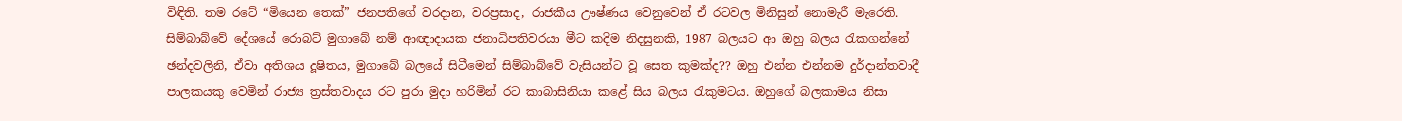විඳිති. තම රටේ “මියෙන තෙක්” ජනපතිගේ වරදාන, වරප්‍රසාද, රාජකීය ඌෂ්ණය වෙනුවෙන් ඒ රටවල මිනිසුන් නොමැරී මැරෙති. සිම්බාබ්වේ දේශයේ රොබට් මුගාබේ නම් ආඥාදායක ජනාධිපතිවරයා මීට කදිම නිදසුනකි, 1987 බලයට ආ ඔහු බලය රැකගන්නේ ඡන්දවලිනි, ඒවා අතිශය දූෂිතය, මුගාබේ බලයේ සිටීමෙන් සිම්බාබ්වේ වැසියන්ට වූ සෙත කුමක්ද?? ඔහු එන්න එන්නම දුර්දාන්තවාදී පාලකයකු වෙමින් රාජ්‍ය ත්‍රස්තවාදය රට පුරා මුදා හරිමින් රට කාබාසිනියා කළේ සිය බලය රැකුමටය. ඔහුගේ බලකාමය නිසා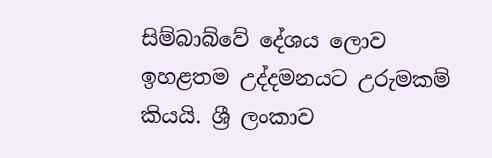සිම්බාබ්වේ දේශය ලොව ඉහළතම උද්දමනයට උරුමකම් කියයි. ශ්‍රී ලංකාව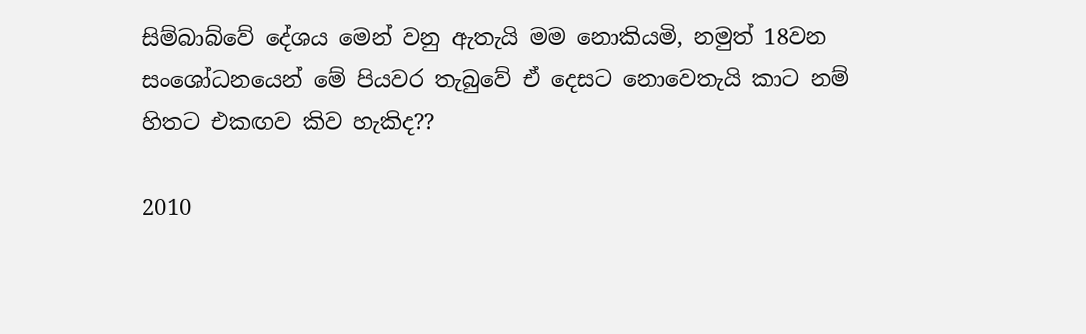සිම්බාබ්වේ දේශය මෙන් වනු ඇතැයි මම නොකියමි, නමුත් 18වන සංශෝධනයෙන් මේ පියවර තැබුවේ ඒ දෙසට නොවෙතැයි කාට නම් හිතට එකඟව කිව හැකිද??

2010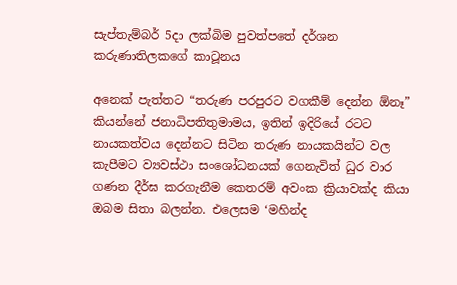සැප්තැම්බර් 5දා ලක්බිම පුවත්පතේ දර්ශන කරුණාතිලකගේ කාටූනය

අනෙක් පැත්තට “තරුණ පරපුරට වගකීම් දෙන්න ඕනෑ” කියන්නේ ජනාධිපතිතුමාමය, ඉතින් ඉදිරියේ රටට නායකත්වය දෙන්නට සිටින තරුණ නායකයින්ට වල කැපීමට ව්‍යවස්ථා සංශෝධනයක් ගෙනැවිත් ධුර වාර ගණන දීර්ඝ කරගැනීම කෙතරම් අවංක ක්‍රියාවක්ද කියා ඔබම සිතා බලන්න. එලෙසම ‘මහින්ද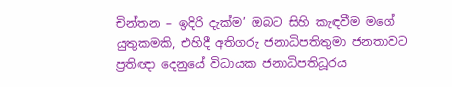චින්තන – ඉදිරි දැක්ම’ ඔබට සිහි කැඳවීම මගේ යුතුකමකි, එහිදී අතිගරු ජනාධිපතිතුමා ජනතාවට ප්‍රතිඥා දෙනුයේ විධායක ජනාධිපතිධූරය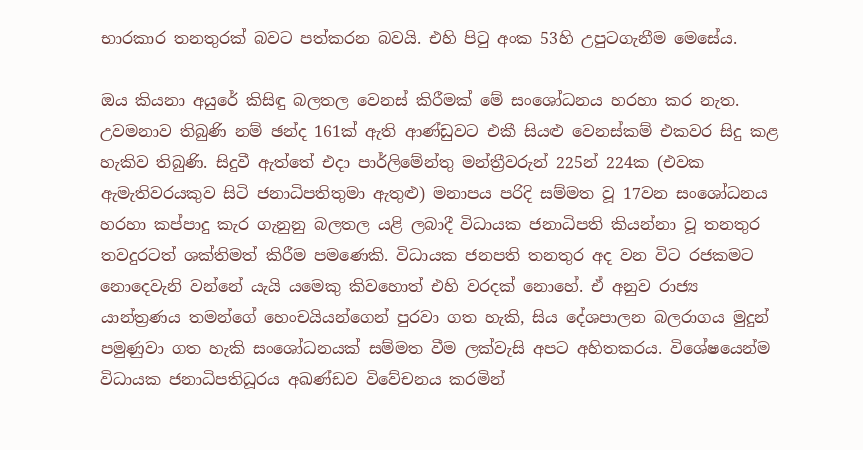භාරකාර තනතුරක් බවට පත්කරන බවයි. එහි පිටු අංක 53හි උපුටගැනීම මෙසේය.

ඔය කියනා අයුරේ කිසිඳු බලතල වෙනස් කිරීමක් මේ සංශෝධනය හරහා කර නැත. උවමනාව තිබුණි නම් ඡන්ද 161ක් ඇති ආණ්ඩුවට එකී සියළු වෙනස්කම් එකවර සිදු කළ හැකිව තිබුණි. සිදුවී ඇත්තේ එදා පාර්ලිමේන්තු මන්ත්‍රීවරුන් 225න් 224ක (එවක ඇමැතිවරයකුව සිටි ජනාධිපතිතුමා ඇතුළු) මනාපය පරිදි සම්මත වූ 17වන සංශෝධනය හරහා කප්පාදු කැර ගැනුනු බලතල යළි ලබාදී විධායක ජනාධිපති කියන්නා වූ තනතුර තවදුරටත් ශක්තිමත් කිරීම පමණෙකි. විධායක ජනපති තනතුර අද වන විට රජකමට නොදෙවැනි වන්නේ යැයි යමෙකු කිවහොත් එහි වරදක් නොහේ. ඒ අනුව රාජ්‍ය යාන්ත්‍රණය තමන්ගේ හෙංචයියන්ගෙන් පුරවා ගත හැකි, සිය දේශපාලන බලරාගය මුදුන් පමුණුවා ගත හැකි සංශෝධනයක් සම්මත වීම ලක්වැසි අපට අහිතකරය. විශේෂයෙන්ම විධායක ජනාධිපතිධූරය අඛණ්ඩව විවේචනය කරමින්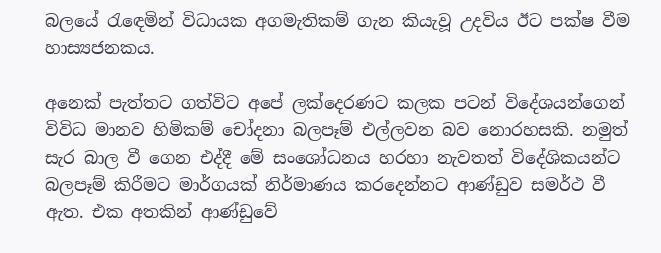බලයේ රැඳෙමින් විධායක අගමැතිකම් ගැන කියැවූ උදවිය ඊට පක්ෂ වීම හාස්‍යජනකය.

අනෙක් පැත්තට ගත්විට අපේ ලක්දෙරණට කලක පටන් විදේශයන්ගෙන් විවිධ මානව හිමිකම් චෝදනා බලපෑම් එල්ලවන බව නොරහසකි. නමුත් සැර බාල වී ගෙන එද්දී මේ සංශෝධනය හරහා නැවතත් විදේශිකයන්ට බලපෑම් කිරීමට මාර්ගයක් නිර්මාණය කරදෙන්නට ආණ්ඩුව සමර්ථ වී ඇත. එක අතකින් ආණ්ඩුවේ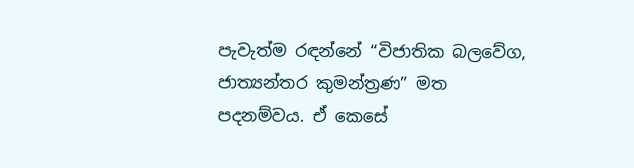පැවැත්ම රඳන්නේ “විජාතික බලවේග, ජාත්‍යන්තර කුමන්ත්‍රණ” මත පදනම්වය. ඒ කෙසේ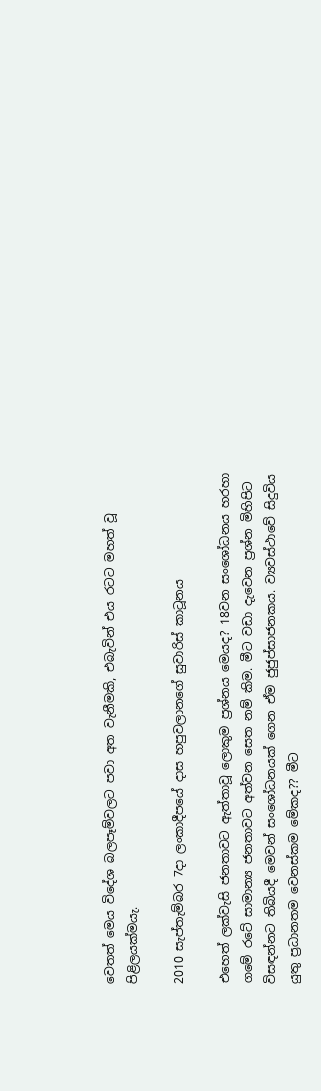වෙතත් මෙය විදේශ බලපෑම්වලට පවා අත වැනීමකි, එබැවින් එය රටට මහත් වූ පිළිලයක්මයැ.

2010 සැප්තැම්බර 7දා ලංකාදීපයේ දාස හපුවලානගේ සුවාරිස් කාටූනය

එහෙත් ලක්වැසි ජනතාවට ඇත්තාවූ ලොකුම ප්‍රශ්නය මෙයද? 18වන සංශෝධනය හරහා ගමේ රටේ සාමාන්‍ය ජනතාවට අත්වන සෙත නම් කිම. මීට වඩා දැවෙන ප්‍රශ්න මිහිපිට විසඳන්නට තිබියදී මෙවන් සංශෝධනයක් ගෙන ඒම ජුජුප්සාජනකය. ව්‍යවස්ථාවේ සිදුවිය යුතු ප්‍රධානතම වෙනස්කම මේකද?? මීට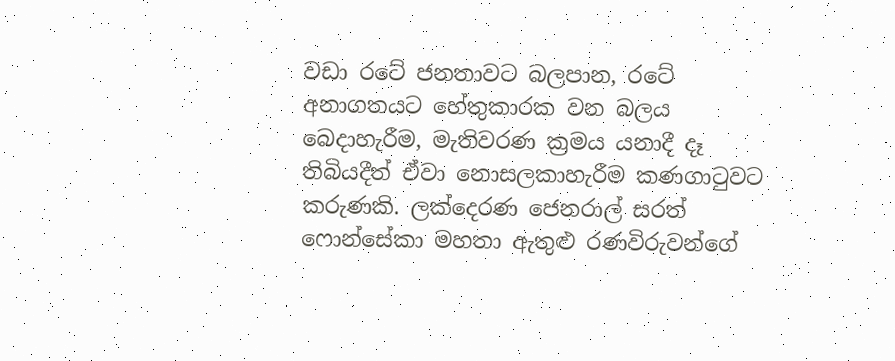වඩා රටේ ජනතාවට බලපාන, රටේ අනාගතයට හේතුකාරක වන බලය බෙදාහැරීම, මැතිවරණ ක්‍රමය යනාදී දෑ තිබියදීත් ඒවා නොසලකාහැරීම කණගාටුවට කරුණකි. ලක්දෙරණ ජෙනරාල් සරත් ෆොන්සේකා මහතා ඇතුළු රණවිරුවන්ගේ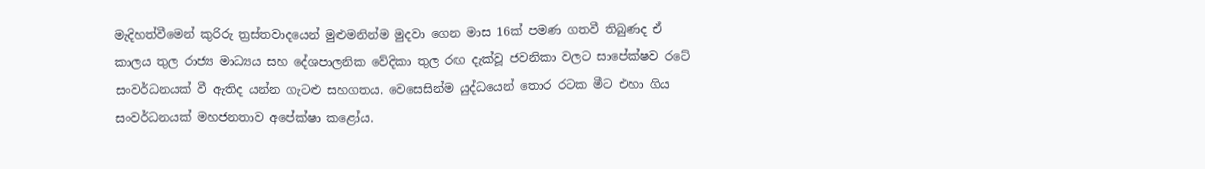මැදිහත්වීමෙන් කුරිරු ත්‍රස්තවාදයෙන් මුළුමනින්ම මුදවා ගෙන මාස 16ක් පමණ ගතවී තිබුණද ඒ කාලය තුල රාජ්‍ය මාධ්‍යය සහ දේශපාලනික වේදිකා තුල රඟ දැක්වූ ජවනිකා වලට සාපේක්ෂව රටේ සංවර්ධනයක් වී ඇතිද යන්න ගැටළු සහගතය. වෙසෙසින්ම යුද්ධයෙන් තොර රටක මීට එහා ගිය සංවර්ධනයක් මහජනතාව අපේක්ෂා කළෝය.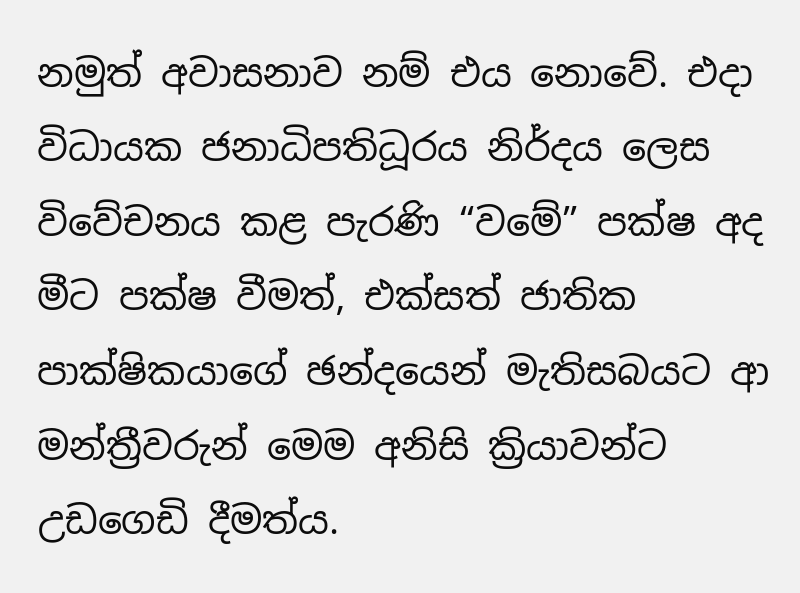නමුත් අවාසනාව නම් එය නොවේ. එදා විධායක ජනාධිපතිධූරය නිර්දය ලෙස විවේචනය කළ පැරණි “වමේ” පක්ෂ අද මීට පක්ෂ වීමත්, එක්සත් ජාතික පාක්ෂිකයාගේ ඡන්දයෙන් මැතිසබයට ආ මන්ත්‍රීවරුන් මෙම අනිසි ක්‍රියාවන්ට උඩගෙඩි දීමත්ය.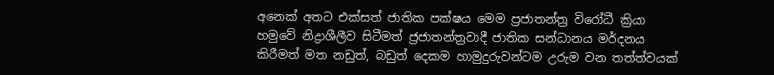අනෙක් අතට එක්සත් ජාතික පක්ෂය මෙම ප්‍රජාතන්ත්‍ර විරෝධී ක්‍රියා හමුවේ නිද්‍රාශීලීව සිටීමත් ජ්‍රජාතන්ත්‍රවාදී ජාතික සන්ධානය මර්දනය කිරීමත් මත නඩුත්, බඩුත් දෙකම හාමුදුරුවන්ටම උරුම වන තත්ත්වයක්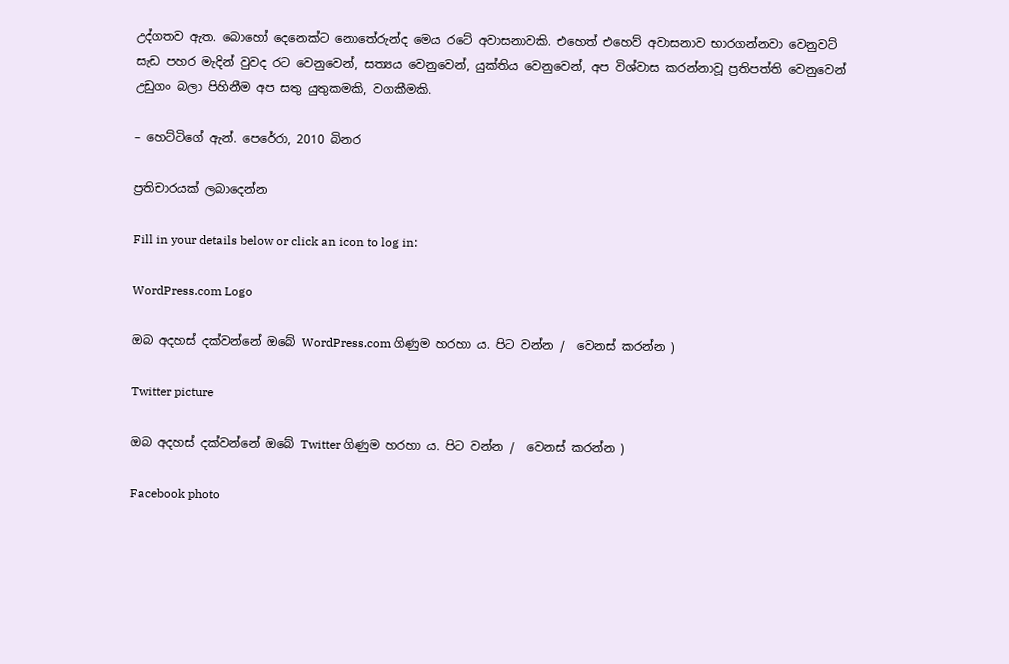උද්ගතව ඇත. බොහෝ දෙනෙක්ට නොතේරුන්ද මෙය රටේ අවාසනාවකි. එහෙත් එහෙව් අවාසනාව භාරගන්නවා වෙනුවට් සැඩ පහර මැදින් වුවද රට වෙනුවෙන්, සත්‍යය වෙනුවෙන්, යුක්තිය වෙනුවෙන්, අප විශ්වාස කරන්නාවූ ප්‍රතිපත්ති වෙනුවෙන් උඩුගං බලා පිහිනීම අප සතු යුතුකමකි, වගකීමකි.

– හෙට්ටිගේ ඇන්. පෙරේරා, 2010 බිනර

ප්‍රතිචාරයක් ලබාදෙන්න

Fill in your details below or click an icon to log in:

WordPress.com Logo

ඔබ අදහස් දක්වන්නේ ඔබේ WordPress.com ගිණුම හරහා ය. පිට වන්න /  වෙනස් කරන්න )

Twitter picture

ඔබ අදහස් දක්වන්නේ ඔබේ Twitter ගිණුම හරහා ය. පිට වන්න /  වෙනස් කරන්න )

Facebook photo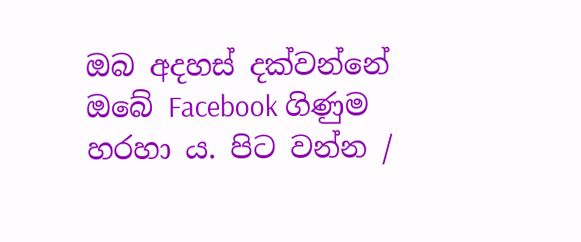ඔබ අදහස් දක්වන්නේ ඔබේ Facebook ගිණුම හරහා ය. පිට වන්න /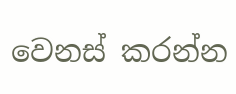වෙනස් කරන්න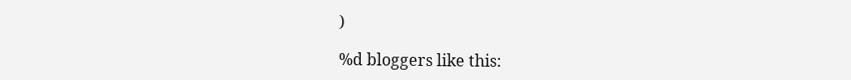)

%d bloggers like this: